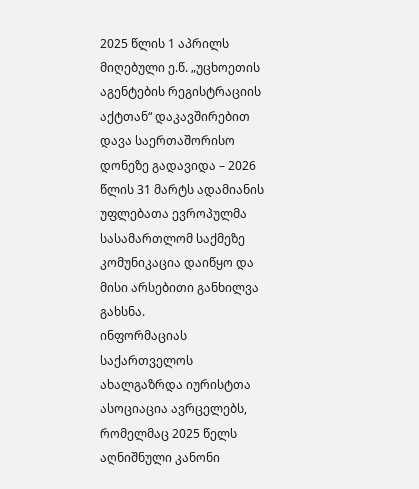2025 წლის 1 აპრილს მიღებული ე.წ. „უცხოეთის აგენტების რეგისტრაციის აქტთან“ დაკავშირებით დავა საერთაშორისო დონეზე გადავიდა – 2026 წლის 31 მარტს ადამიანის უფლებათა ევროპულმა სასამართლომ საქმეზე კომუნიკაცია დაიწყო და მისი არსებითი განხილვა გახსნა.
ინფორმაციას საქართველოს ახალგაზრდა იურისტთა ასოციაცია ავრცელებს, რომელმაც 2025 წელს აღნიშნული კანონი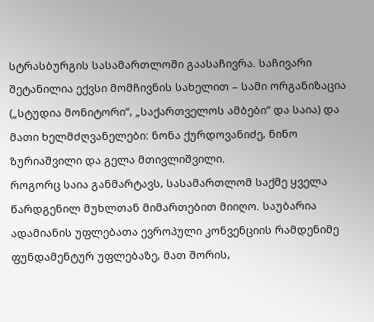სტრასბურგის სასამართლოში გაასაჩივრა. საჩივარი შეტანილია ექვსი მომჩივნის სახელით – სამი ორგანიზაცია („სტუდია მონიტორი“, „საქართველოს ამბები“ და საია) და მათი ხელმძღვანელები: ნონა ქურდოვანიძე, ნინო ზურიაშვილი და გელა მთივლიშვილი.
როგორც საია განმარტავს, სასამართლომ საქმე ყველა წარდგენილ მუხლთან მიმართებით მიიღო. საუბარია ადამიანის უფლებათა ევროპული კონვენციის რამდენიმე ფუნდამენტურ უფლებაზე, მათ შორის,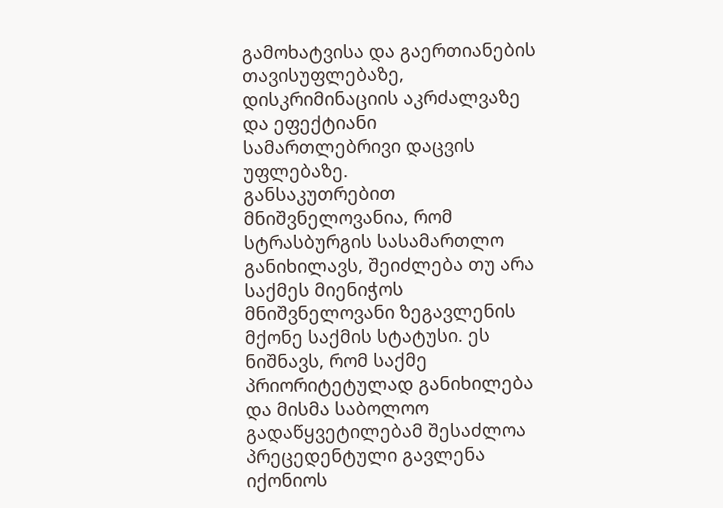გამოხატვისა და გაერთიანების თავისუფლებაზე, დისკრიმინაციის აკრძალვაზე და ეფექტიანი სამართლებრივი დაცვის უფლებაზე.
განსაკუთრებით მნიშვნელოვანია, რომ სტრასბურგის სასამართლო განიხილავს, შეიძლება თუ არა საქმეს მიენიჭოს მნიშვნელოვანი ზეგავლენის მქონე საქმის სტატუსი. ეს ნიშნავს, რომ საქმე პრიორიტეტულად განიხილება და მისმა საბოლოო გადაწყვეტილებამ შესაძლოა პრეცედენტული გავლენა იქონიოს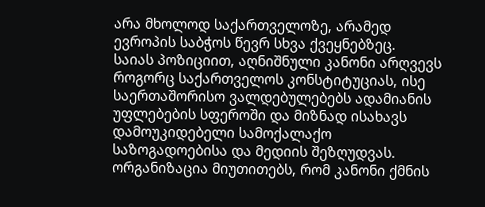არა მხოლოდ საქართველოზე, არამედ ევროპის საბჭოს წევრ სხვა ქვეყნებზეც.
საიას პოზიციით, აღნიშნული კანონი არღვევს როგორც საქართველოს კონსტიტუციას, ისე საერთაშორისო ვალდებულებებს ადამიანის უფლებების სფეროში და მიზნად ისახავს დამოუკიდებელი სამოქალაქო საზოგადოებისა და მედიის შეზღუდვას. ორგანიზაცია მიუთითებს, რომ კანონი ქმნის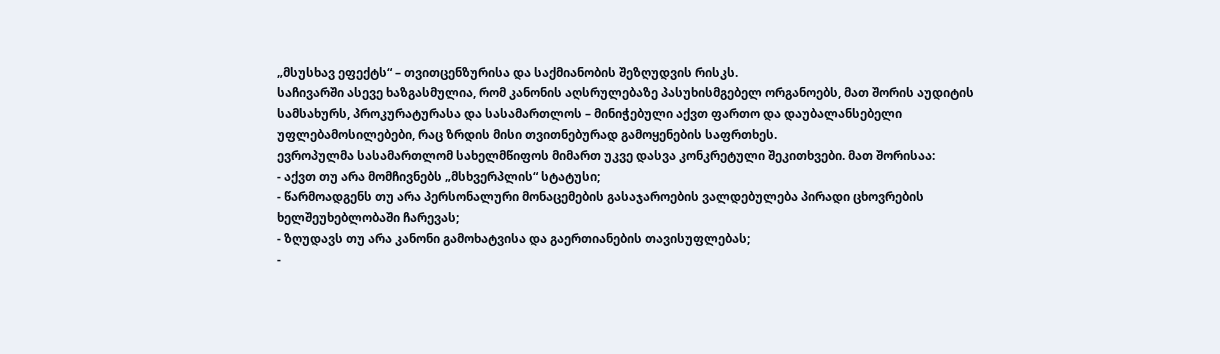„მსუსხავ ეფექტს“ – თვითცენზურისა და საქმიანობის შეზღუდვის რისკს.
საჩივარში ასევე ხაზგასმულია, რომ კანონის აღსრულებაზე პასუხისმგებელ ორგანოებს, მათ შორის აუდიტის სამსახურს, პროკურატურასა და სასამართლოს – მინიჭებული აქვთ ფართო და დაუბალანსებელი უფლებამოსილებები, რაც ზრდის მისი თვითნებურად გამოყენების საფრთხეს.
ევროპულმა სასამართლომ სახელმწიფოს მიმართ უკვე დასვა კონკრეტული შეკითხვები. მათ შორისაა:
- აქვთ თუ არა მომჩივნებს „მსხვერპლის“ სტატუსი;
- წარმოადგენს თუ არა პერსონალური მონაცემების გასაჯაროების ვალდებულება პირადი ცხოვრების ხელშეუხებლობაში ჩარევას;
- ზღუდავს თუ არა კანონი გამოხატვისა და გაერთიანების თავისუფლებას;
-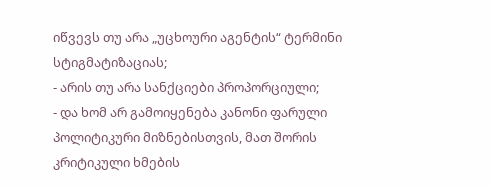იწვევს თუ არა „უცხოური აგენტის“ ტერმინი სტიგმატიზაციას;
- არის თუ არა სანქციები პროპორციული;
- და ხომ არ გამოიყენება კანონი ფარული პოლიტიკური მიზნებისთვის, მათ შორის კრიტიკული ხმების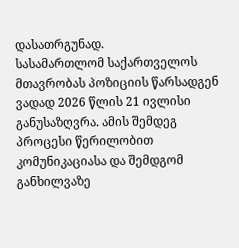დასათრგუნად.
სასამართლომ საქართველოს მთავრობას პოზიციის წარსადგენ ვადად 2026 წლის 21 ივლისი განუსაზღვრა. ამის შემდეგ პროცესი წერილობით კომუნიკაციასა და შემდგომ განხილვაზე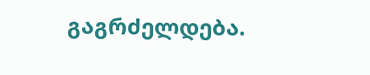გაგრძელდება.